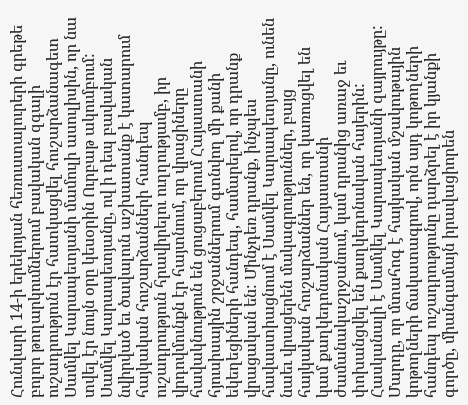Հունվարի 14-ի երեկոյան հեռուստալուրերի գրեթե բոլոր թողարկումներում բավական զգալի ուշադրություն էր հատկացվել հուշարձանագետ Սամվել Կարապետյանի մամուլի ասուլիսին, որ նա տվել էր նույն օրը կեսօրին Ուրբաթ ակումբում: Սամվել Կարապետյանը, ով ի դեպ բավական նվիրված եւ ծավալուն աշխատանք է կատարում հայկական հուշարձանների հանդեպ ուշադրություն հրավիրելու ուղղությամբ, իր վրդովմունքն էր հայտնում, որ վրացիները հավակնություն են ցուցաբերում Հայաստանի հյուսիսային շրջաններում գտնվող մի քանի եկեղեցիների հանդեպ, համարելով, որ դրանք վրացական են: Մինչդեռ դրանք, ինչպես հավաստիացնում է Սամվել Կարապետյանը, ունեն նաեւ վրացերեն մակագրություններ, բայց հայկական հուշարձաններ են, որ կառուցվել են կամ քաղկեդոնական Հայաստանի ժամանակաշրջանում, կամ դրանից առաջ եւ փոխանցվել են քաղկեդոնական հայերին: Հասկանալի է Սամվել Կարապետյանի զայրույթը: Մարդը, որ մտահոգ է հայկական մշակութային կոթողների ճակատագրով, որն այդ կոթողների հանդեպ ուշադրությունը դարձրել է իր կյանքի գործը, միանգամայն իրավացիորեն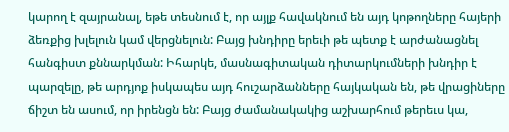կարող է զայրանալ, եթե տեսնում է, որ այլք հավակնում են այդ կոթողները հայերի ձեռքից խլելուն կամ վերցնելուն: Բայց խնդիրը երեւի թե պետք է արժանացնել հանգիստ քննարկման: Իհարկե, մասնագիտական դիտարկումների խնդիր է պարզելը, թե արդյոք իսկապես այդ հուշարձանները հայկական են, թե վրացիները ճիշտ են ասում, որ իրենցն են: Բայց ժամանակակից աշխարհում թերեւս կա,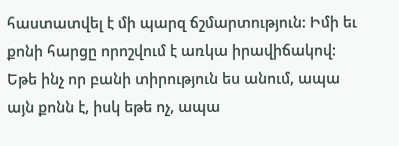հաստատվել է մի պարզ ճշմարտություն: Իմի եւ քոնի հարցը որոշվում է առկա իրավիճակով: Եթե ինչ որ բանի տիրություն ես անում, ապա այն քոնն է, իսկ եթե ոչ, ապա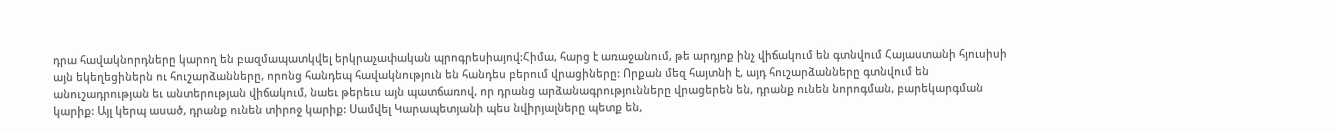դրա հավակնորդները կարող են բազմապատկվել երկրաչափական պրոգրեսիայով:Հիմա, հարց է առաջանում, թե արդյոք ինչ վիճակում են գտնվում Հայաստանի հյուսիսի այն եկեղեցիներն ու հուշարձանները, որոնց հանդեպ հավակնություն են հանդես բերում վրացիները: Որքան մեզ հայտնի է, այդ հուշարձանները գտնվում են անուշադրության եւ անտերության վիճակում, նաեւ թերեւս այն պատճառով, որ դրանց արձանագրությունները վրացերեն են, դրանք ունեն նորոգման, բարեկարգման կարիք: Այլ կերպ ասած, դրանք ունեն տիրոջ կարիք: Սամվել Կարապետյանի պես նվիրյալները պետք են,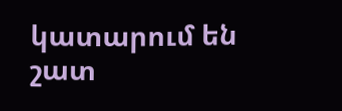կատարում են շատ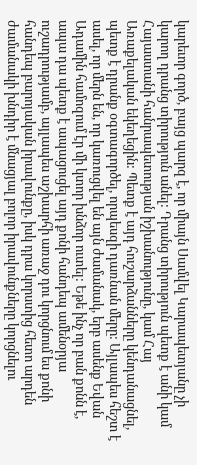կարեւոր գործ, բայց պարզ է, որ միայն Սամվել Կարապետյանը չի կարող դրանց տիրություն անել: Դրանց տիրություն պետք է անի կամ Հայաստանի հանրապետության իշխանությունը, կամ Հայ Առաքելական եկեղեցին: Պետք է այդ հուշարձանները կենդանացնել, պետք է դրանք օգտագործել, որպեսզի դառնան մերը: Այլապես հեշտ է ասել, որ մերն են, որ կառուցվել են այն ժամանակ, երբ ասենք Եվան Ադամին համոզում էր մի կտոր խնձոր ուտել: Եթե ինչ որ բան քոնն է, ապա դա պետք է ապացուցել այդ քոնի հանդեպ ամենօրյա ուշադրությամբ, այլապես աշխարհի առաջ դու կորցնում ես քոնի հանդեպ բարոյական իրավունքը, իսկ դրա կորստից հետո արդեն ժամանակի խնդիր է մնացյալ բոլոր իրավունքները կորցնելու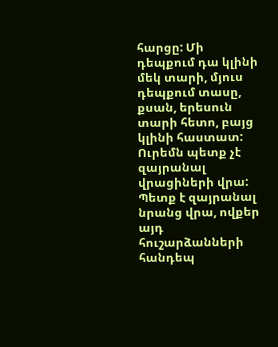հարցը: Մի դեպքում դա կլինի մեկ տարի, մյուս դեպքում տասը, քսան, երեսուն տարի հետո, բայց կլինի հաստատ: Ուրեմն պետք չէ զայրանալ վրացիների վրա: Պետք է զայրանալ նրանց վրա, ովքեր այդ հուշարձանների հանդեպ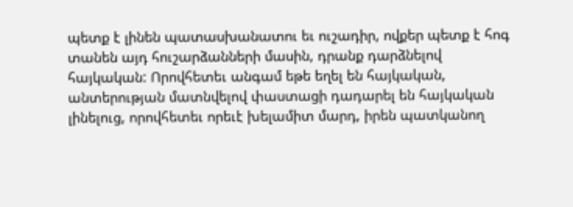պետք է լինեն պատասխանատու եւ ուշադիր, ովքեր պետք է հոգ տանեն այդ հուշարձանների մասին, դրանք դարձնելով հայկական: Որովհետեւ անգամ եթե եղել են հայկական, անտերության մատնվելով փաստացի դադարել են հայկական լինելուց, որովհետեւ որեւէ խելամիտ մարդ, իրեն պատկանող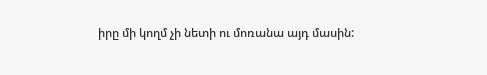իրը մի կողմ չի նետի ու մոռանա այդ մասին: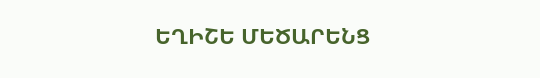ԵՂԻՇԵ ՄԵԾԱՐԵՆՑ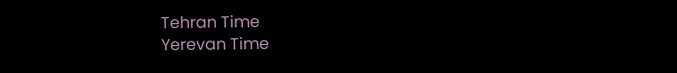Tehran Time
Yerevan Time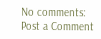No comments:
Post a Comment